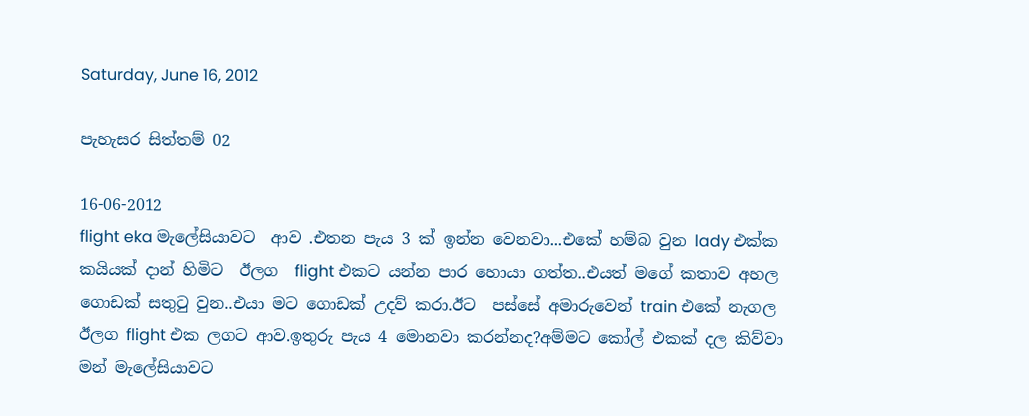Saturday, June 16, 2012

පැහැසර සිත්තම් 02

16-06-2012
flight eka මැලේසියාවට  ආව .එතන පැය 3 ක් ඉන්න වෙනවා...එකේ හම්බ වුන lady එක්ක කයියක් දාන් හිමිට  ඊලග  flight එකට යන්න පාර හොයා ගත්ත..එයත් මගේ කතාව අහල ගොඩක් සතුටු වුන..එයා මට ගොඩක් උදව් කරා.ඊට  පස්සේ අමාරුවෙන් train එකේ නැගල ඊලග flight එක ලගට ආව.ඉතුරු පැය 4 මොනවා කරන්නද?අම්මට කෝල් එකක් දල කිව්වා මන් මැලේසියාවට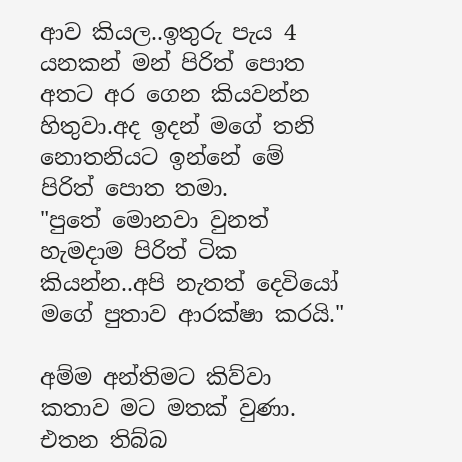ආව කියල..ඉතුරු පැය 4 යනකන් මන් පිරිත් පොත අතට අර ගෙන කියවන්න හිතුවා.අද ඉදන් මගේ තනි නොතනියට ඉන්නේ මේ පිරිත් පොත තමා.
"පුතේ මොනවා වුනත් හැමදාම පිරිත් ටික කියන්න..අපි නැතත් දෙවියෝ මගේ පුතාව ආරක්ෂා කරයි."

අම්ම අන්තිමට කිව්වා කතාව මට මතක් වුණා.
එතන තිබ්බ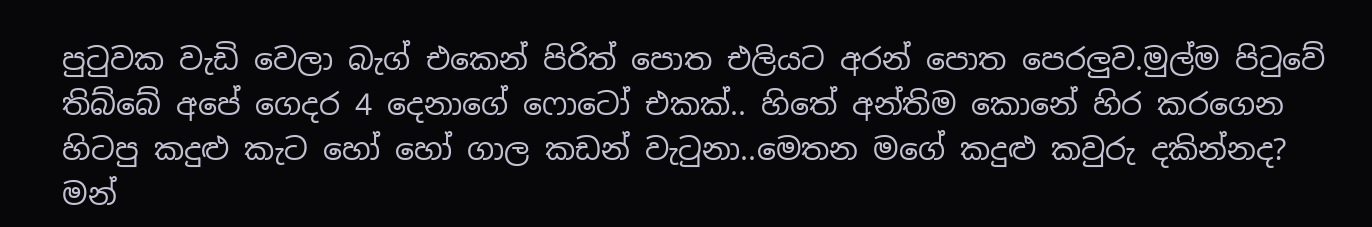පුටුවක වැඩි වෙලා බැග් එකෙන් පිරිත් පොත එලියට අරන් පොත පෙරලුව.මුල්ම පිටුවේ තිබ්බේ අපේ ගෙදර 4 දෙනාගේ ෆොටෝ එකක්.. හිතේ අන්තිම කොනේ හිර කරගෙන හිටපු කදුළු කැට හෝ හෝ ගාල කඩන් වැටුනා..මෙතන මගේ කදුළු කවුරු දකින්නද? මන්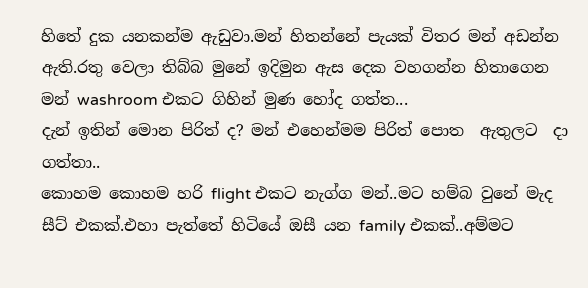හිතේ දුක යනකන්ම ඇඩුවා.මන් හිතන්නේ පැයක් විතර මන් අඩන්න ඇති.රතු වෙලා තිබ්බ මුනේ ඉදිමුන ඇස දෙක වහගන්න හිතාගෙන මන් washroom එකට ගිහින් මුණ හෝද ගත්ත...
දැන් ඉතින් මොන පිරිත් ද? මන් එහෙන්මම පිරිත් පොත  ඇතුලට  දා ගත්තා..
කොහම කොහම හරි flight එකට නැග්ග මන්..මට හම්බ වුනේ මැද සීට් එකක්.එහා පැත්තේ හිටියේ ඔසී යන family එකක්..අම්මට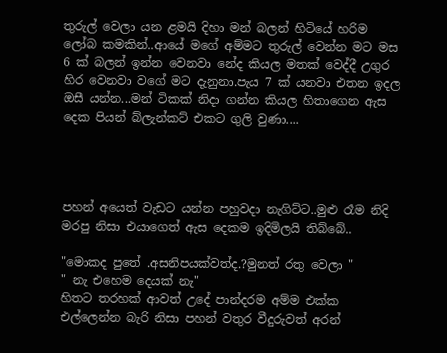තුරුල් වෙලා යන ළමයි දිහා මන් බලන් හිටියේ හරිම ලෝබ කමකින්..ආයේ මගේ අම්මට තුරුල් වෙන්න මට මස 6 ක් බලන් ඉන්න වෙනවා නේද කියල මතක් වෙද්දී උගුර හිර වෙනවා වගේ මට දැනුනා.පැය 7 ක් යනවා එතන ඉදල ඔසී යන්න...මන් ටිකක් නිදා ගන්න කියල හිතාගෙන ඇස දෙක පියන් බ්ලැන්කට් එකට ගුලි වුණා....




පහන් අයෙත් වැඩට යන්න පහුවදා නැගිට්ට..මුළු රෑම නිදි මරපු නිසා එයාගෙත් ඇස දෙකම ඉදිමිලයි තිබ්බේ..

"මොකද පුතේ .අසනිපයක්වත්ද.?මුනත් රතු වෙලා "
" නැ එහෙම දෙයක් නැ"
හිතට තරහක් ආවත් උදේ පාන්දරම අම්ම එක්ක එල්ලෙන්න බැරි නිසා පහන් වතුර වීදුරුවත් අරන්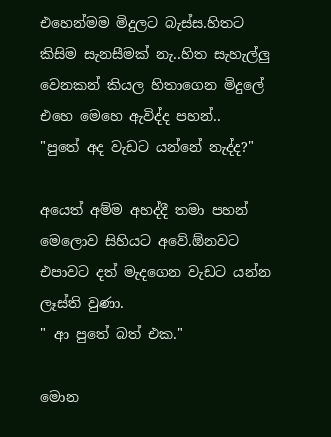එහෙන්මම මිදුලට බැස්ස.හිතට කිසිම සැනසීමක් නැ..හිත සැහැල්ලු වෙනකන් කියල හිතාගෙන මිදුලේ එහෙ මෙහෙ ඇවිද්ද පහන්..
"පුතේ අද වැඩට යන්නේ නැද්ද?"

අයෙත් අම්ම අහද්දී තමා පහන් මෙලොව සිහියට අවේ.ඕනවට එපාවට දත් මැදගෙන වැඩට යන්න ලෑස්ති වුණා.
" ආ පුතේ බත් එක."

මොන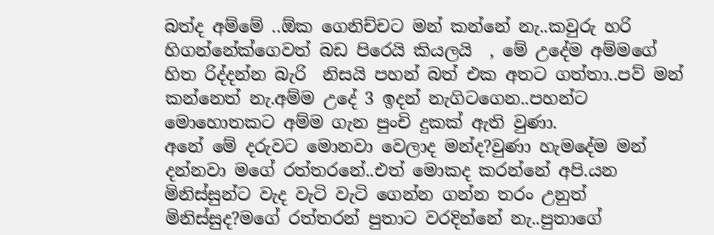බත්ද අම්මේ ..ඕක ගෙනිච්චට මන් කන්නේ නැ..කවුරු හරි හිගන්නේක්ගෙවත් බඩ පිරෙයි කියලයි  , මේ උදේම අම්මගේ හිත රිද්දන්න බැරි  නිසයි පහන් බත් එක අතට ගත්තා..පව් මන් කන්නෙත් නැ.අම්ම උදේ 3 ඉදන් නැගිටගෙන..පහන්ට මොහොතකට අම්ම ගැන පුංචි දුකක් ඇති වුණා.
අනේ මේ දරුවට මොනවා වෙලාද මන්ද?වුණා හැමදේම මන් දන්නවා මගේ රත්තරනේ..එත් මොකද කරන්නේ අපි.යන මිනිස්සුන්ට වැද වැටි වැටි ගෙන්න ගන්න තරං උනුත් මිනිස්සුද?මගේ රත්තරන් පුතාට වරදින්නේ නැ..පුතාගේ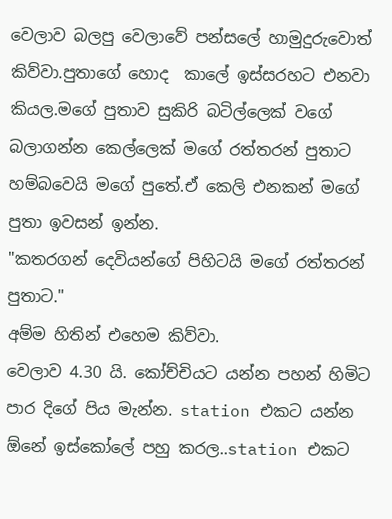වෙලාව බලපු වෙලාවේ පන්සලේ හාමුදුරුවොත් කිව්වා.පුතාගේ හොද  කාලේ ඉස්සරහට එනවා කියල.මගේ පුතාව සුකිරි බටිල්ලෙක් වගේ බලාගන්න කෙල්ලෙක් මගේ රත්තරන් පුතාට හම්බවෙයි මගේ පුතේ.ඒ කෙලි එනකන් මගේ පුතා ඉවසන් ඉන්න.
"කතරගන් දෙවියන්ගේ පිහිටයි මගේ රත්තරන් පුතාට."
අම්ම හිතින් එහෙම කිව්වා.
වෙලාව 4.30 යි. කෝච්චියට යන්න පහන් හිමිට පාර දිගේ පිය මැන්න. station එකට යන්න ඕනේ ඉස්කෝලේ පහු කරල..station එකට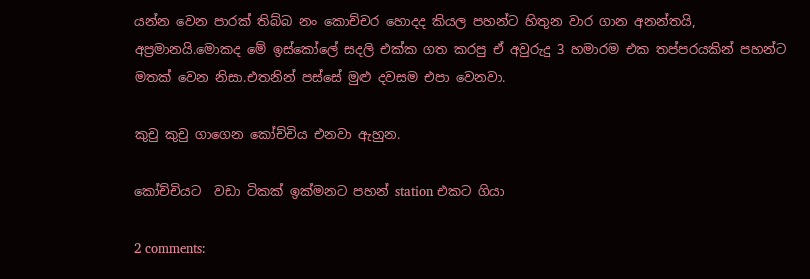යන්න වෙන පාරක් තිබ්බ නං කොච්චර හොදද කියල පහන්ට හිතුන වාර ගාන අනන්තයි, අප්‍රමානයි.මොකද මේ ඉස්කෝලේ සදලි එක්ක ගත කරපු ඒ අවුරුදු 3 හමාරම එක තප්පරයකින් පහන්ට මතක් වෙන නිසා.එතනින් පස්සේ මුළු දවසම එපා වෙනවා.

කුචු කුචු ගාගෙන කෝච්චිය එනවා ඇහුන.

කෝච්චියට  වඩා ටිකක් ඉක්මනට පහන් station එකට ගියා

2 comments: